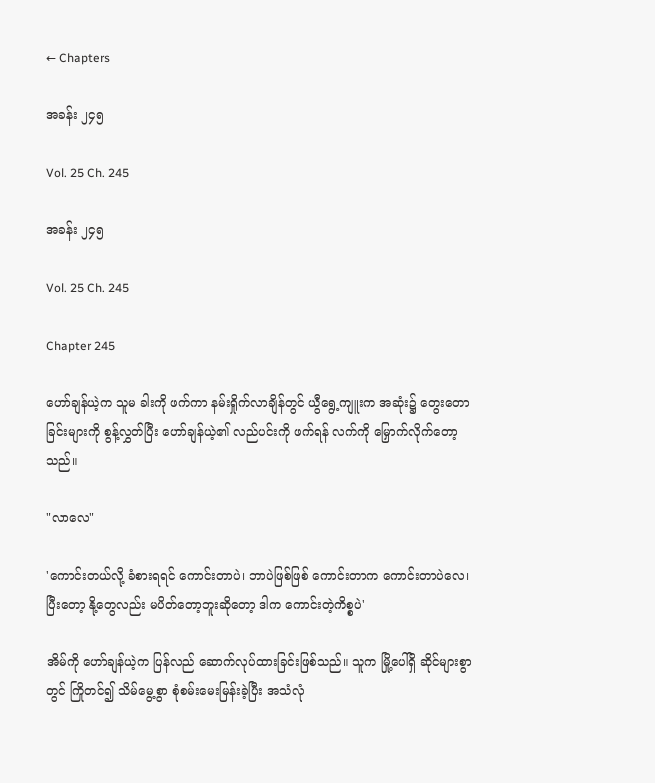← Chapters

အခန်း ၂၄၅

Vol. 25 Ch. 245

အခန်း ၂၄၅

Vol. 25 Ch. 245

Chapter 245

ဟော်ချန်ယဲ့က သူမ ခါးကို ဖက်ကာ နမ်းရှိုက်လာချိန်တွင် ယွီရွေ့ကျူးက အဆုံး၌ တွေးတောခြင်းများကို စွန့်လွှတ်ပြီး ဟော်ချန်ယဲ့၏ လည်ပင်းကို ဖက်ရန် လက်ကို မြှောက်လိုက်တော့သည်။

"လာလေ"

'ကောင်းတယ်လို့ ခံစားရရင် ကောင်းတာပဲ၊ ဘာပဲဖြစ်ဖြစ် ကောင်းတာက ကောင်းတာပဲလေ၊ ပြီးတော့ နို့တွေလည်း မပိတ်တော့ဘူးဆိုတော့ ဒါက ကောင်းတဲ့ကိစ္စပဲ'

အိမ်ကို ဟော်ချန်ယဲ့က ပြန်လည် ဆောက်လုပ်ထားခြင်းဖြစ်သည်။ သူက မြို့ပေါ်ရှိ ဆိုင်များစွာတွင် ကြိုတင်၍ သိမ်မွေ့စွာ စုံစမ်းမေးမြန်းခဲ့ပြီး အသံလုံ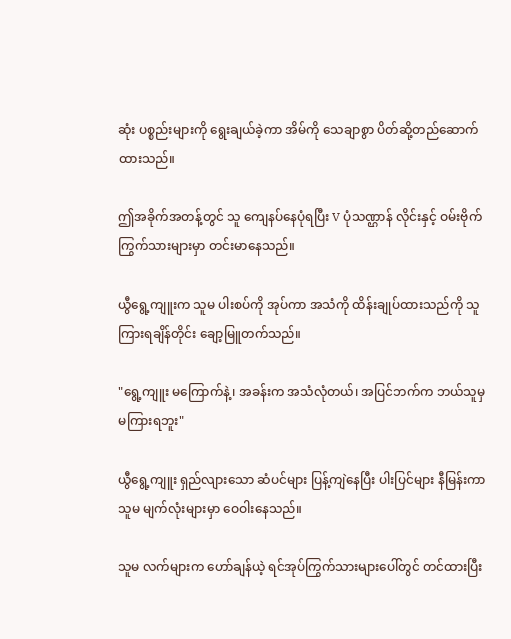ဆုံး ပစ္စည်းများကို ရွေးချယ်ခဲ့ကာ အိမ်ကို သေချာစွာ ပိတ်ဆို့တည်ဆောက်ထားသည်။

ဤအခိုက်အတန့်တွင် သူ ကျေနပ်နေပုံရပြီး V ပုံသဏ္ဌာန် လိုင်းနှင့် ဝမ်းဗိုက်ကြွက်သားများမှာ တင်းမာနေသည်။

ယွီရွေ့ကျူးက သူမ ပါးစပ်ကို အုပ်ကာ အသံကို ထိန်းချုပ်ထားသည်ကို သူ ကြားရချိန်တိုင်း ချော့မြူတက်သည်။

"ရွေ့ကျူး မကြောက်နဲ့၊ အခန်းက အသံလုံတယ်၊ အပြင်ဘက်က ဘယ်သူမှ မကြားရဘူး"

ယွီရွေ့ကျူး ရှည်လျားသော ဆံပင်များ ပြန့်ကျဲနေပြီး ပါးပြင်များ နီမြန်းကာ သူမ မျက်လုံးများမှာ ဝေဝါးနေသည်။

သူမ လက်များက ဟော်ချန်ယဲ့ ရင်အုပ်ကြွက်သားများပေါ်တွင် တင်ထားပြီး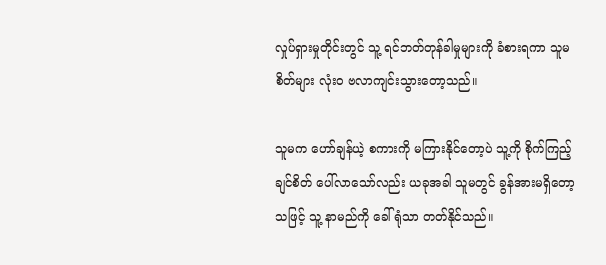လှုပ်ရှားမှုတိုင်းတွင် သူ့ ရင်ဘတ်တုန်ခါမှုများကို ခံစားရကာ သူမ စိတ်များ လုံးဝ ဗလာကျင်းသွားတော့သည်။

သူမက ဟော်ချန်ယဲ့ စကားကို မကြားနိုင်တော့ပဲ သူ့ကို စိုက်ကြည့်ချင်စိတ် ပေါ်လာသော်လည်း ယခုအခါ သူမတွင် ခွန်အားမရှိတော့သဖြင့် သူ့ နာမည်ကို ခေါ်ရုံသာ တတ်နိုင်သည်။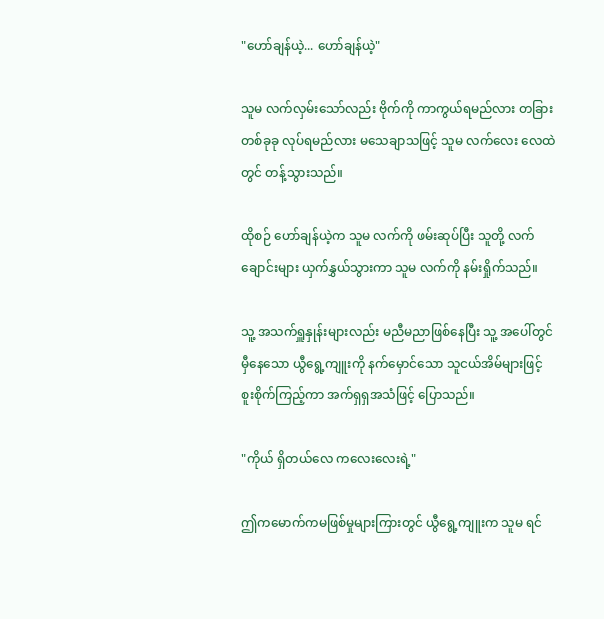"ဟော်ချန်ယဲ့... ဟော်ချန်ယဲ့"

သူမ လက်လှမ်းသော်လည်း ဗိုက်ကို ကာကွယ်ရမည်လား တခြားတစ်ခုခု လုပ်ရမည်လား မသေချာသဖြင့် သူမ လက်လေး လေထဲတွင် တန့်သွားသည်။

ထိုစဉ် ဟော်ချန်ယဲ့က သူမ လက်ကို ဖမ်းဆုပ်ပြီး သူတို့ လက်ချောင်းများ ယှက်နွှယ်သွားကာ သူမ လက်ကို နမ်းရှိုက်သည်။

သူ့ အသက်ရှူနှုန်းများလည်း မညီမညာဖြစ်နေပြီး သူ့ အပေါ်တွင် မှီနေသော ယွီရွေ့ကျူးကို နက်မှောင်သော သူငယ်အိမ်များဖြင့် စူးစိုက်ကြည့်ကာ အက်ရှရှအသံဖြင့် ပြောသည်။

"ကိုယ် ရှိတယ်လေ ကလေးလေးရဲ့"

ဤကမောက်ကမဖြစ်မှုများကြားတွင် ယွီရွေ့ကျူးက သူမ ရင်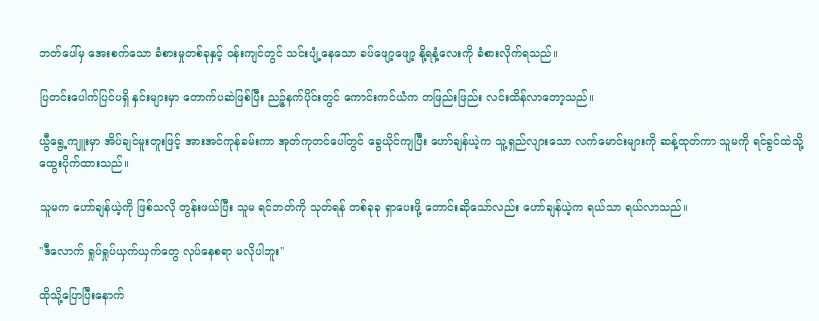ဘတ်ပေါ်မှ အေးစက်သော ခံစားမှုတစ်ခုနှင့် ဝန်းကျင်တွင် သင်းပျံ့နေသော ခပ်ဖျော့ဖျော့ နို့ရနံ့လေးကို ခံစားလိုက်ရသည်။

ပြတင်းပေါက်ပြင်ပရှိ နှင်းများမှာ တောက်ပဆဲဖြစ်ပြီး ညဉ့်နက်ပိုင်းတွင် ကောင်းကင်ယံက တဖြည်းဖြည်း လင်းထိန်လာတော့သည်။

ယွီရွေ့ကျူးမှာ အိပ်ချင်မူးတူးဖြင့် အားအင်ကုန်ခမ်းကာ အုတ်ကုတင်ပေါ်တွင် ခွေယိုင်ကျပြီး ဟော်ချန်ယဲ့က သူ့ရှည်လျားသော လက်မောင်းများကို ဆန့်ထုတ်ကာ သူမကို ရင်ခွင်ထဲသို့ ထွေးပိုက်ထားသည်။

သူမက ဟော်ချန်ယဲ့ကို ဖြစ်သလို တွန်းဖယ်ပြီး သူမ ရင်ဘတ်ကို သုတ်ရန် တစ်ခုခု ရှာပေးဖို့ တောင်းဆိုသော်လည်း ဟော်ချန်ယဲ့က ရယ်သာ ရယ်လာသည်။

"ဒီလောက် ရှုပ်ရှုပ်ယှက်ယှက်တွေ လုပ်နေစရာ မလိုပါဘူး"

ထိုသို့ပြောပြီးနောက်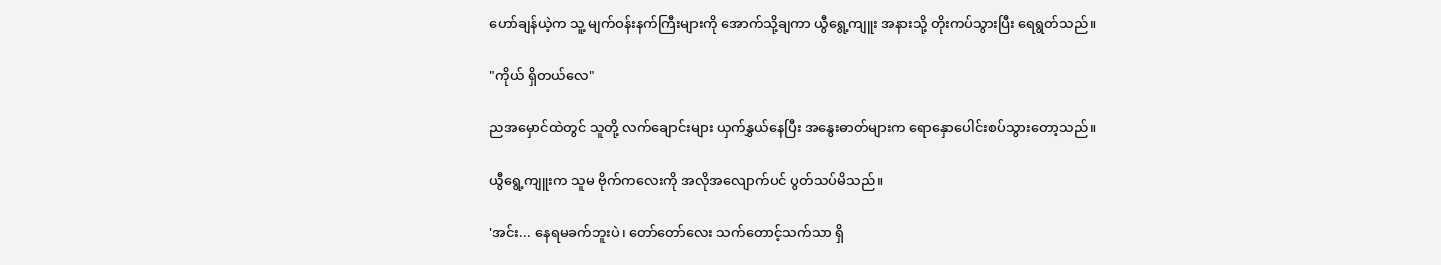ဟော်ချန်ယဲ့က သူ့ မျက်ဝန်းနက်ကြီးများကို အောက်သို့ချကာ ယွီရွေ့ကျူး အနားသို့ တိုးကပ်သွားပြီး ရေရွတ်သည်။

"ကိုယ် ရှိတယ်လေ"

ညအမှောင်ထဲတွင် သူတို့ လက်ချောင်းများ ယှက်နွှယ်နေပြီး အနွေးဓာတ်များက ရောနှောပေါင်းစပ်သွားတော့သည်။

ယွီရွေ့ကျူးက သူမ ဗိုက်ကလေးကို အလိုအလျောက်ပင် ပွတ်သပ်မိသည်။

'အင်း... နေရမခက်ဘူးပဲ၊ တော်တော်လေး သက်တောင့်သက်သာ ရှိ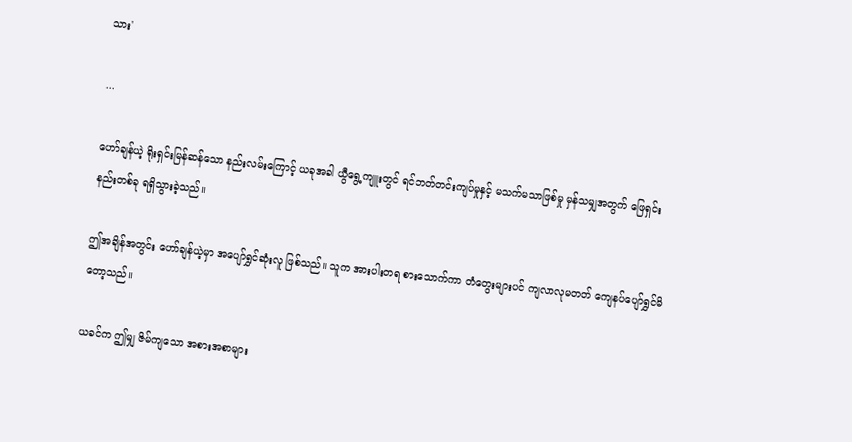သား'

...

ဟော်ချန်ယဲ့ ရိုးရှင်းမြန်ဆန်သော နည်းလမ်းကြောင့် ယခုအခါ ယွီရွေ့ကျူးတွင် ရင်ဘတ်တင်းကျပ်မှုနှင့် မသက်မသာဖြစ်မှု မှန်သမျှအတွက် ဖြေရှင်းနည်းတစ်ခု ရရှိသွားခဲ့သည်။

ဤအချိန်အတွင်း ဟော်ချန်ယဲ့မှာ အပျော်ရွှင်ဆုံးလူ ဖြစ်သည်။ သူက အားပါးတရ စားသောက်ကာ တံတွေးများပင် ကျလာလုမတတ် ကျေနပ်ပျော်ရွှင်မိတော့သည်။

ယခင်က ဤမျှ ဇိမ်ကျသော အစားအစာများ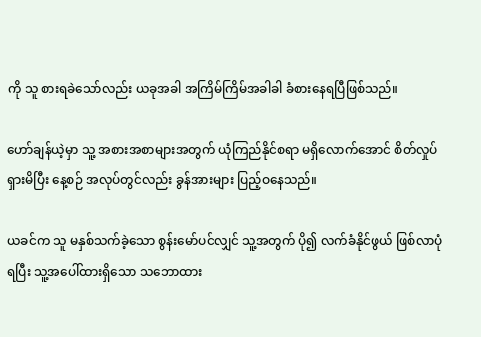ကို သူ စားရခဲသော်လည်း ယခုအခါ အကြိမ်ကြိမ်အခါခါ ခံစားနေရပြီဖြစ်သည်။

ဟော်ချန်ယဲ့မှာ သူ့ အစားအစာများအတွက် ယုံကြည်နိုင်စရာ မရှိလောက်အောင် စိတ်လှုပ်ရှားမိပြီး နေ့စဉ် အလုပ်တွင်လည်း ခွန်အားများ ပြည့်ဝနေသည်။

ယခင်က သူ မနှစ်သက်ခဲ့သော စွန်းမော်ပင်လျှင် သူ့အတွက် ပို၍ လက်ခံနိုင်ဖွယ် ဖြစ်လာပုံရပြီး သူ့အပေါ်ထားရှိသော သဘောထား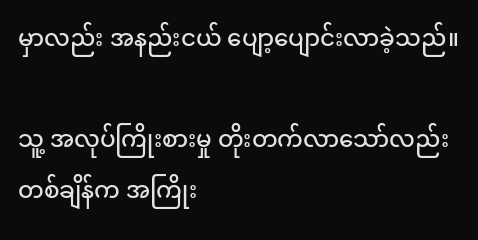မှာလည်း အနည်းငယ် ပျော့ပျောင်းလာခဲ့သည်။

သူ့ အလုပ်ကြိုးစားမှု တိုးတက်လာသော်လည်း တစ်ချိန်က အကြိုး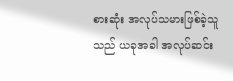စားဆုံး အလုပ်သမားဖြစ်ခဲ့သူသည် ယခုအခါ အလုပ်ဆင်း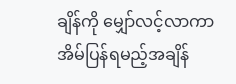ချိန်ကို မျှော်လင့်လာကာ အိမ်ပြန်ရမည့်အချိန်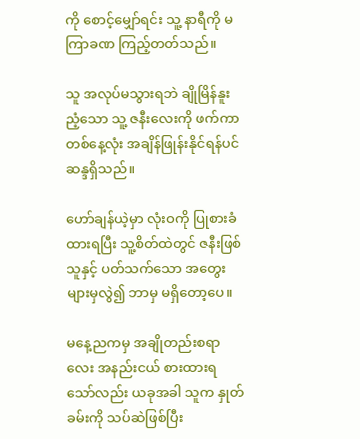ကို စောင့်မျှော်ရင်း သူ့ နာရီကို မကြာခဏ ကြည့်တတ်သည်။

သူ အလုပ်မသွားရဘဲ ချိုမြိန်နူးညံ့သော သူ့ ဇနီးလေးကို ဖက်ကာ တစ်နေ့လုံး အချိန်ဖြုန်းနိုင်ရန်ပင် ဆန္ဒရှိသည်။

ဟော်ချန်ယဲ့မှာ လုံးဝကို ပြုစားခံထားရပြီး သူ့စိတ်ထဲတွင် ဇနီးဖြစ်သူနှင့် ပတ်သက်သော အတွေးများမှလွဲ၍ ဘာမှ မရှိတော့ပေ။

မနေ့ညကမှ အချိုတည်းစရာလေး အနည်းငယ် စားထားရသော်လည်း ယခုအခါ သူက နှုတ်ခမ်းကို သပ်ဆဲဖြစ်ပြီး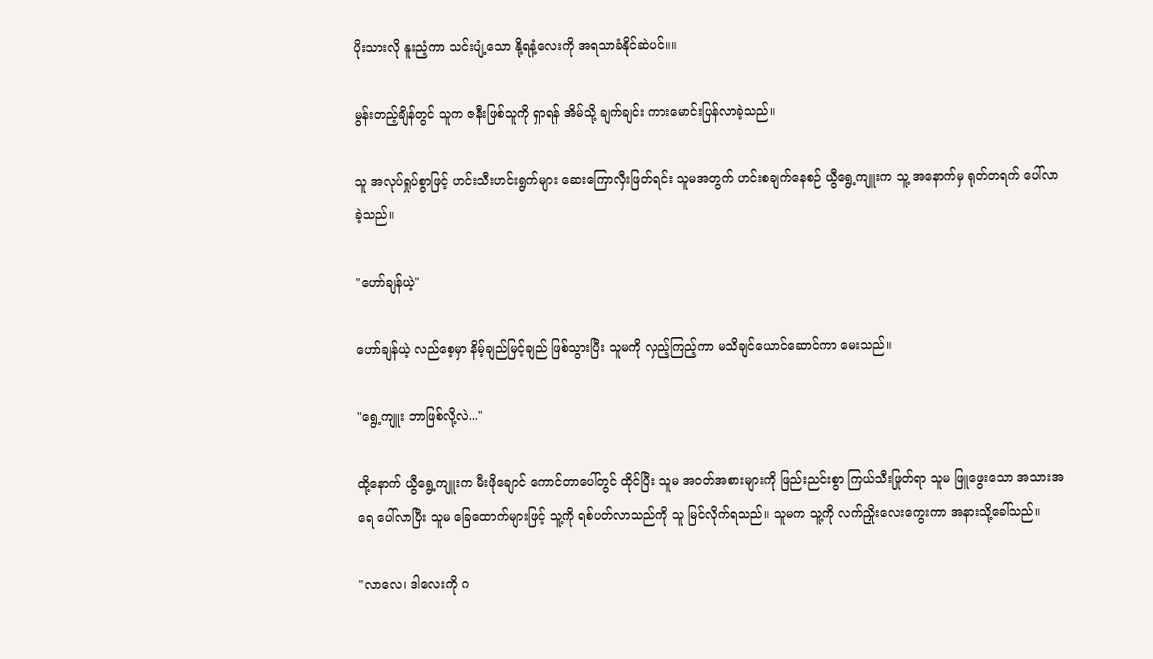ပိုးသားလို နူးညံ့ကာ သင်းပျံ့သော နို့ရနံ့လေးကို အရသာခံနိုင်ဆဲပင်။။

မွန်းတည့်ချိန်တွင် သူက ဇနီးဖြစ်သူကို ရှာရန် အိမ်သို့ ချက်ချင်း ကားမောင်းပြန်လာခဲ့သည်။

သူ အလုပ်ရှုပ်စွာဖြင့် ဟင်းသီးဟင်းရွက်များ ဆေးကြောလှီးဖြတ်ရင်း သူမအတွက် ဟင်းစချက်နေစဉ် ယွီရွေ့ကျူးက သူ့ အနောက်မှ ရုတ်တရက် ပေါ်လာခဲ့သည်။

"ဟော်ချန်ယဲ့"

ဟော်ချန်ယဲ့ လည်စေ့မှာ နိမ့်ချည်မြင့်ချည် ဖြစ်သွားပြီး သူမကို လှည့်ကြည့်ကာ မသိချင်ယောင်ဆောင်ကာ မေးသည်။

"ရွေ့ကျူး ဘာဖြစ်လို့လဲ..."

ထို့နောက် ယွီရွေ့ကျူးက မီးဖိုချောင် ကောင်တာပေါ်တွင် ထိုင်ပြီး သူမ အဝတ်အစားများကို ဖြည်းညင်းစွာ ကြယ်သီးဖြုတ်ရာ သူမ ဖြူဖွေးသော အသားအရေ ပေါ်လာပြီး သူမ ခြေထောက်များဖြင့် သူ့ကို ရစ်ပတ်လာသည်ကို သူ မြင်လိုက်ရသည်။ သူမက သူ့ကို လက်ညှိုးလေးကွေးကာ အနားသို့ခေါ်သည်။

"လာလေ၊ ဒါလေးကို ဂ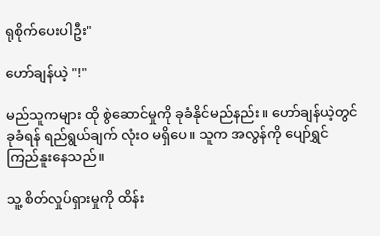ရုစိုက်ပေးပါဦး"

ဟော်ချန်ယဲ့ "!"

မည်သူကများ ထို စွဲဆောင်မှုကို ခုခံနိုင်မည်နည်း။ ဟော်ချန်ယဲ့တွင် ခုခံရန် ရည်ရွယ်ချက် လုံးဝ မရှိပေ။ သူက အလွန်ကို ပျော်ရွှင်ကြည်နူးနေသည်။

သူ့ စိတ်လှုပ်ရှားမှုကို ထိန်း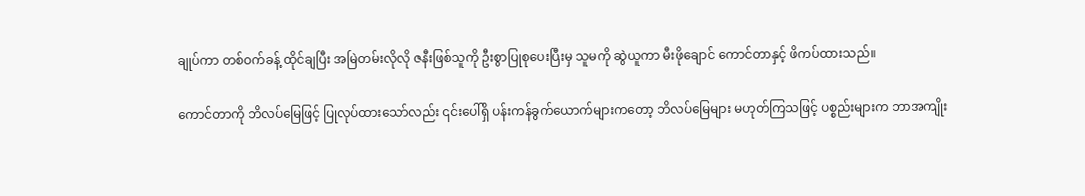ချုပ်ကာ တစ်ဝက်ခန့် ထိုင်ချပြီး အမြဲတမ်းလိုလို ဇနီးဖြစ်သူကို ဦးစွာပြုစုပေးပြီးမှ သူမကို ဆွဲယူကာ မီးဖိုချောင် ကောင်တာနှင့် ဖိကပ်ထားသည်။

ကောင်တာကို ဘိလပ်မြေဖြင့် ပြုလုပ်ထားသော်လည်း ၎င်းပေါ်ရှိ ပန်းကန်ခွက်ယောက်များကတော့ ဘိလပ်မြေများ မဟုတ်ကြသဖြင့် ပစ္စည်းများက ဘာအကျိုး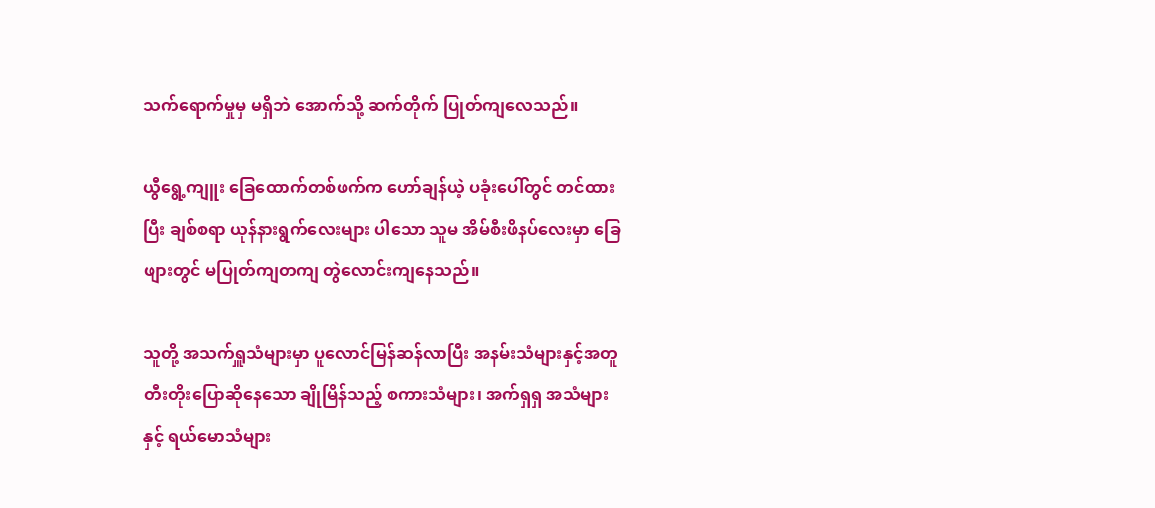သက်ရောက်မှုမှ မရှိဘဲ အောက်သို့ ဆက်တိုက် ပြုတ်ကျလေသည်။

ယွီရွေ့ကျူး ခြေထောက်တစ်ဖက်က ဟော်ချန်ယဲ့ ပခုံးပေါ်တွင် တင်ထားပြီး ချစ်စရာ ယုန်နားရွက်လေးများ ပါသော သူမ အိမ်စီးဖိနပ်လေးမှာ ခြေဖျားတွင် မပြုတ်ကျတကျ တွဲလောင်းကျနေသည်။

သူတို့ အသက်ရှူသံများမှာ ပူလောင်မြန်ဆန်လာပြီး အနမ်းသံများနှင့်အတူ တီးတိုးပြောဆိုနေသော ချိုမြိန်သည့် စကားသံများ၊ အက်ရှရှ အသံများနှင့် ရယ်မောသံများ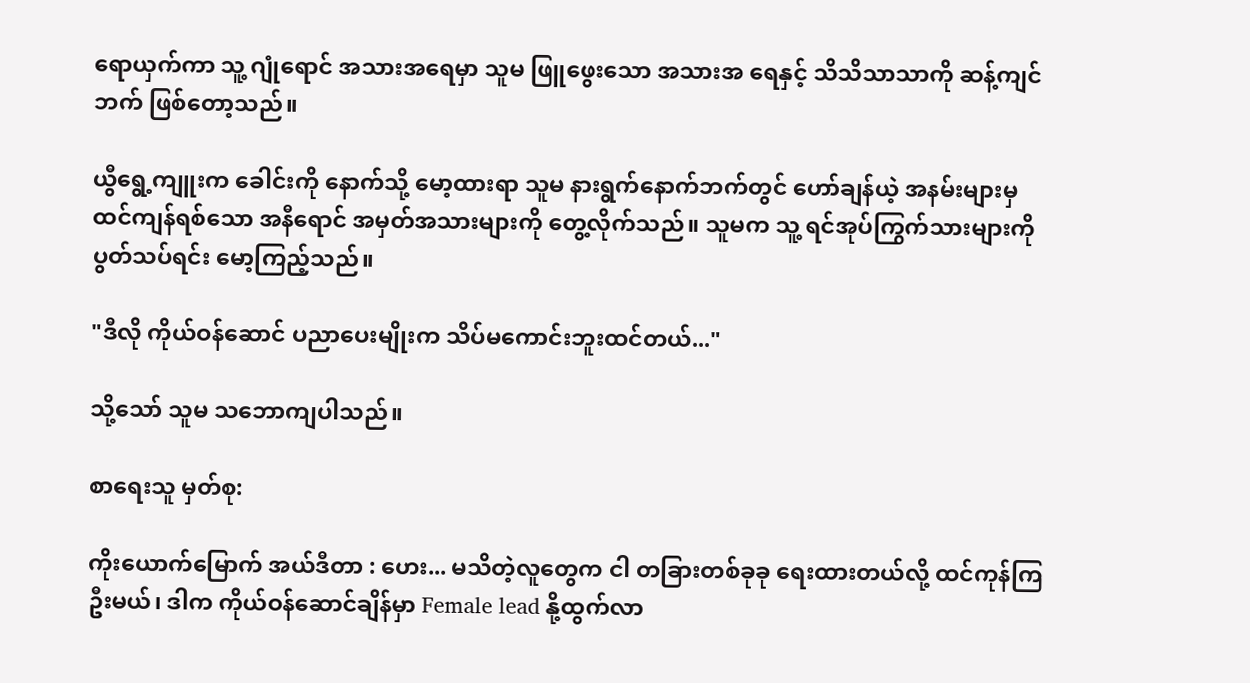ရောယှက်ကာ သူ့ ဂျုံရောင် အသားအရေမှာ သူမ ဖြူဖွေးသော အသားအ ရေနှင့် သိသိသာသာကို ဆန့်ကျင်ဘက် ဖြစ်တော့သည်။

ယွီရွေ့ကျူးက ခေါင်းကို နောက်သို့ မော့ထားရာ သူမ နားရွက်နောက်ဘက်တွင် ဟော်ချန်ယဲ့ အနမ်းများမှ ထင်ကျန်ရစ်သော အနီရောင် အမှတ်အသားများကို တွေ့လိုက်သည်။ သူမက သူ့ ရင်အုပ်ကြွက်သားများကို ပွတ်သပ်ရင်း မော့ကြည့်သည်။

"ဒီလို ကိုယ်ဝန်ဆောင် ပညာပေးမျိုးက သိပ်မကောင်းဘူးထင်တယ်..."

သို့သော် သူမ သဘောကျပါသည်။

စာရေးသူ မှတ်စု:

ကိုးယောက်မြောက် အယ်ဒီတာ : ဟေး... မသိတဲ့လူတွေက ငါ တခြားတစ်ခုခု ရေးထားတယ်လို့ ထင်ကုန်ကြဦးမယ်၊ ဒါက ကိုယ်ဝန်ဆောင်ချိန်မှာ Female lead နို့ထွက်လာ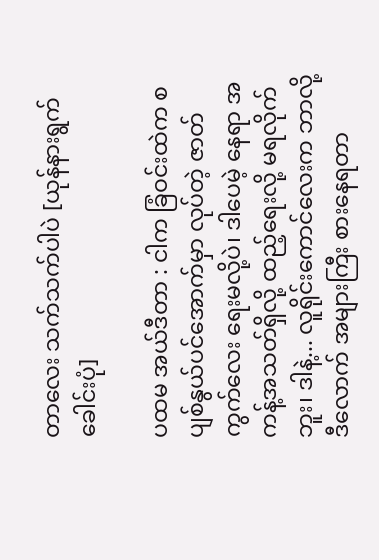တာလေး သက်သက်ပါပဲ [ယုန်နားရွက်ခေါင်းပုံ]

ပထမ အယ်ဒီတာ : ငါက ခြံဝင်းထဲက စပျစ်နွယ်ပင်အောက်မှာ လုပ်တဲ့ ဇာတ်ကွက်လေး ရေးမလို့ပဲ၊ ဒါပေမဲ့ နေရာ အကန့်အသတ်ရှိလို့ ထည့်ရေးလို့ မရလိုက်ဘူး၊ ဒါနဲ့... လူရိုင်းကောင်လေးက ဘာလို့ ဒီလောက် အများကြီး စားနေရတာ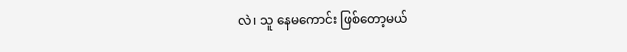လဲ၊ သူ နေမကောင်း ဖြစ်တော့မယ်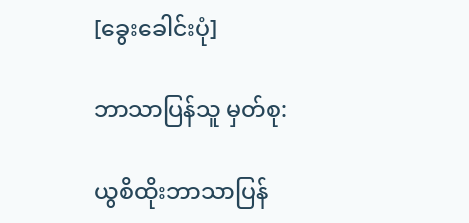[ခွေးခေါင်းပုံ]

ဘာသာပြန်သူ မှတ်စု:

ယွစိထိုးဘာသာပြန်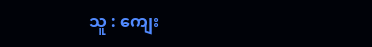သူ : ကျေး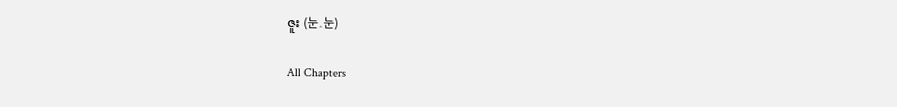ဇူး (눈‸눈)

All Chapters